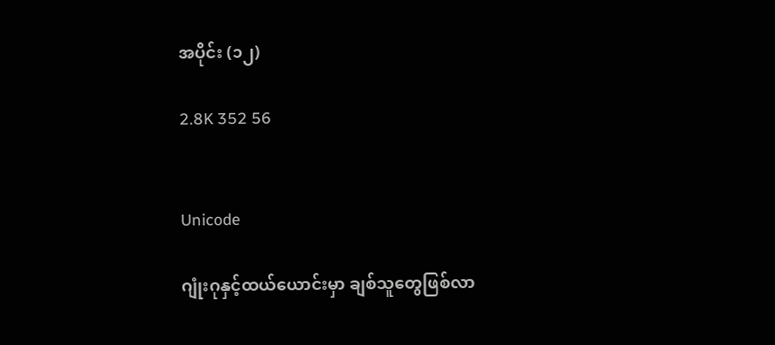အပိုင်း (၁၂)

2.8K 352 56


Unicode

ဂျုံးဂုနှင့်ထယ်ယောင်းမှာ ချစ်သူတွေဖြစ်လာ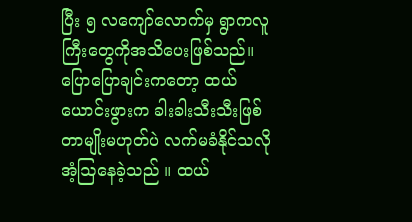ပြီး ၅ လကျော်လောက်မှ ရွာကလူကြီးတွေကိုအသိပေးဖြစ်သည်။ ပြောပြောချင်းကတော့ ထယ်ယောင်းဖွားက ခါးခါးသီးသီးဖြစ်တာမျိုးမဟုတ်ပဲ လက်မခံနိုင်သလိုအံ့ဩနေခဲ့သည် ။ ထယ်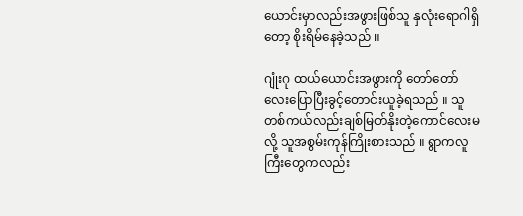ယောင်းမှာလည်းအဖွားဖြစ်သူ နှလုံးရောဂါရှိတော့ စိုးရိမ်နေခဲ့သည် ။

ဂျုံးဂု ထယ်ယောင်းအဖွားကို တော်တော်လေးပြောပြီးခွင့်တောင်းယူခဲ့ရသည် ။ သူတစ်ကယ်လည်းချစ်မြတ်နိုးတဲ့ကောင်လေးမလို့ သူအစွမ်းကုန်ကြိုးစားသည် ။ ရွာကလူကြီးတွေကလည်း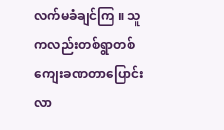လက်မခံချင်ကြ ။ သူကလည်းတစ်ရွာတစ်ကျေးခဏတာပြောင်းလာ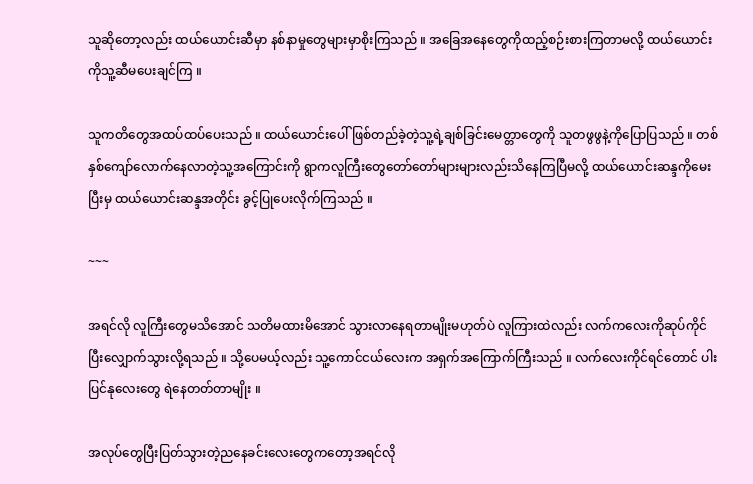သူဆိုတော့လည်း ထယ်ယောင်းဆီမှာ နစ်နာမှုတွေများမှာစိုးကြသည် ။ အခြေအနေတွေကိုထည့်စဉ်းစားကြတာမလို့ ထယ်ယောင်းကိုသူ့ဆီမပေးချင်ကြ ။

သူကတိတွေအထပ်ထပ်ပေးသည် ။ ထယ်ယောင်းပေါ်ဖြစ်တည်ခဲ့တဲ့သူ့ရဲ့ချစ်ခြင်းမေတ္တာတွေကို သူတဖွဖွနဲ့ကိုပြောပြသည် ။ တစ်နှစ်ကျော်လောက်နေလာတဲ့သူ့အကြောင်းကို ရွာကလူကြီးတွေတော်တော်များများလည်းသိနေကြပြီမလို့ ထယ်ယောင်းဆန္ဒကိုမေးပြီးမှ ထယ်ယောင်းဆန္ဒအတိုင်း ခွင့်ပြုပေးလိုက်ကြသည် ။

~~~

အရင်လို လူကြီးတွေမသိအောင် သတိမထားမိအောင် သွားလာနေရတာမျိုးမဟုတ်ပဲ လူကြားထဲလည်း လက်ကလေးကိုဆုပ်ကိုင်ပြီးလျှောက်သွားလို့ရသည် ။ သို့ပေမယ့်လည်း သူ့ကောင်ငယ်လေးက အရှက်အကြောက်ကြီးသည် ။ လက်လေးကိုင်ရင်တောင် ပါးပြင်နုလေးတွေ ရဲနေတတ်တာမျိုး ။

အလုပ်တွေပြီးပြတ်သွားတဲ့ညနေခင်းလေးတွေကတော့အရင်လို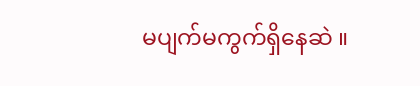မပျက်မကွက်ရှိနေဆဲ ။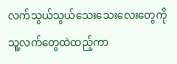လက်သွယ်သွယ်သေးသေးလေးတွေကို သူ့လက်တွေထဲထည့်ကာ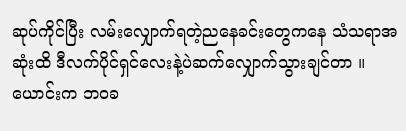ဆုပ်ကိုင်ပြီး လမ်းလျှောက်ရတဲ့ညနေခင်းတွေကနေ သံသရာအဆုံးထိ ဒီလက်ပိုင်ရှင်လေးနဲ့ပဲဆက်လျှောက်သွားချင်တာ ။
ယောင်းက ဘဝခ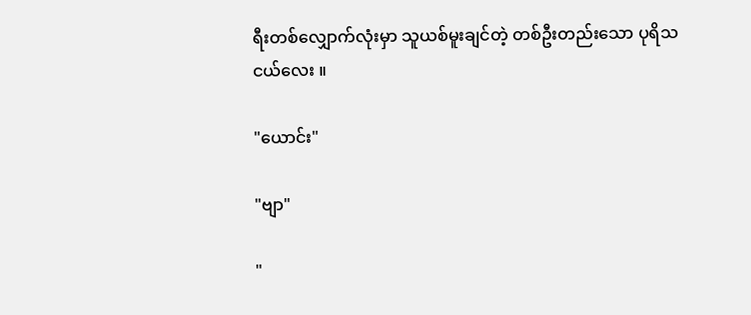ရီးတစ်လျှောက်လုံးမှာ သူယစ်မူးချင်တဲ့ တစ်ဦးတည်းသော ပုရိသငယ်လေး ။

"ယောင်း"

"ဗျာ"

"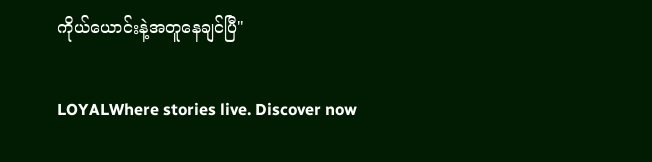ကိုယ်ယောင်းနဲ့အတူနေချင်ပြီ"

LOYALWhere stories live. Discover now